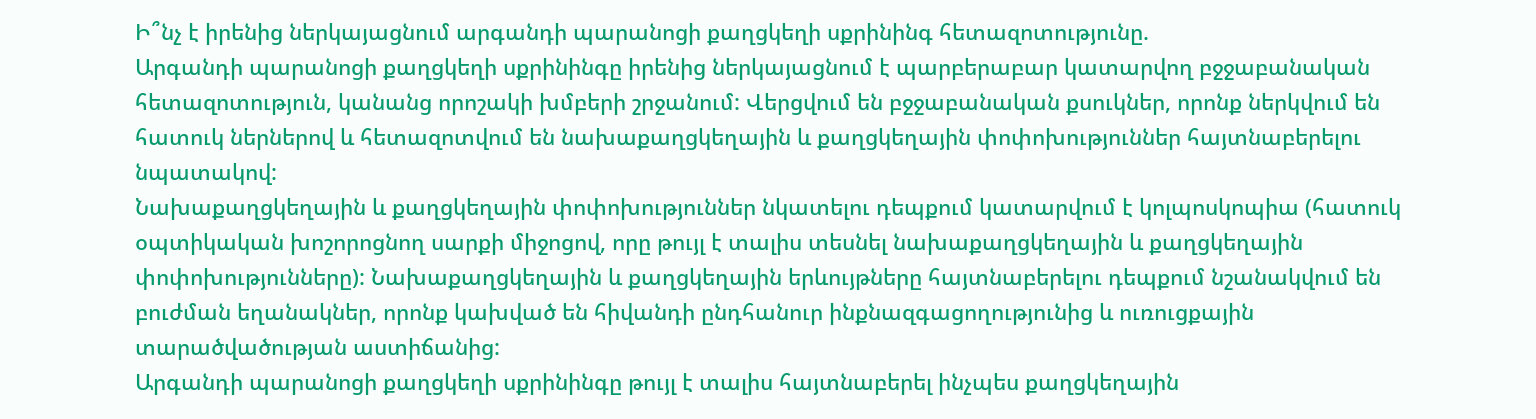Ի՞նչ է իրենից ներկայացնում արգանդի պարանոցի քաղցկեղի սքրինինգ հետազոտությունը.
Արգանդի պարանոցի քաղցկեղի սքրինինգը իրենից ներկայացնում է պարբերաբար կատարվող բջջաբանական հետազոտություն, կանանց որոշակի խմբերի շրջանում: Վերցվում են բջջաբանական քսուկներ, որոնք ներկվում են հատուկ ներներով և հետազոտվում են նախաքաղցկեղային և քաղցկեղային փոփոխություններ հայտնաբերելու նպատակով:
Նախաքաղցկեղային և քաղցկեղային փոփոխություններ նկատելու դեպքում կատարվում է կոլպոսկոպիա (հատուկ օպտիկական խոշորոցնող սարքի միջոցով, որը թույլ է տալիս տեսնել նախաքաղցկեղային և քաղցկեղային փոփոխությունները): Նախաքաղցկեղային և քաղցկեղային երևույթները հայտնաբերելու դեպքում նշանակվում են բուժման եղանակներ, որոնք կախված են հիվանդի ընդհանուր ինքնազգացողությունից և ուռուցքային տարածվածության աստիճանից:
Արգանդի պարանոցի քաղցկեղի սքրինինգը թույլ է տալիս հայտնաբերել ինչպես քաղցկեղային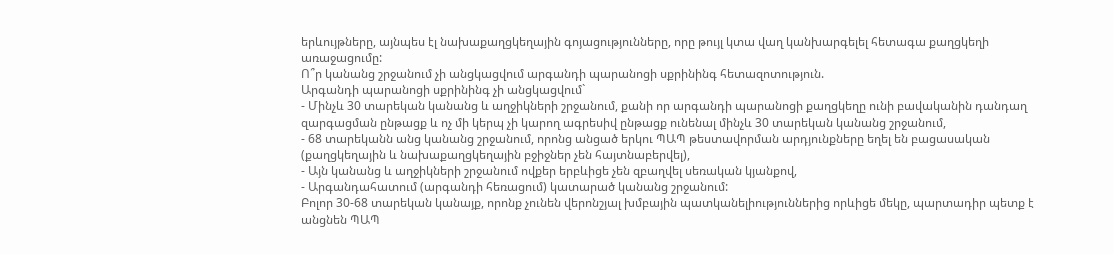երևույթները, այնպես էլ նախաքաղցկեղային գոյացությունները, որը թույլ կտա վաղ կանխարգելել հետագա քաղցկեղի առաջացումը:
Ո՞ր կանանց շրջանում չի անցկացվում արգանդի պարանոցի սքրինինգ հետազոտություն.
Արգանդի պարանոցի սքրինինգ չի անցկացվում`
- Մինչև 30 տարեկան կանանց և աղջիկների շրջանում, քանի որ արգանդի պարանոցի քաղցկեղը ունի բավականին դանդաղ զարգացման ընթացք և ոչ մի կերպ չի կարող ագրեսիվ ընթացք ունենալ մինչև 30 տարեկան կանանց շրջանում,
- 68 տարեկանն անց կանանց շրջանում, որոնց անցած երկու ՊԱՊ թեստավորման արդյունքները եղել են բացասական (քաղցկեղային և նախաքաղցկեղային բջիջներ չեն հայտնաբերվել),
- Այն կանանց և աղջիկների շրջանում ովքեր երբևիցե չեն զբաղվել սեռական կյանքով,
- Արգանդահատում (արգանդի հեռացում) կատարած կանանց շրջանում:
Բոլոր 30-68 տարեկան կանայք, որոնք չունեն վերոնշյալ խմբային պատկանելիություններից որևիցե մեկը, պարտադիր պետք է անցնեն ՊԱՊ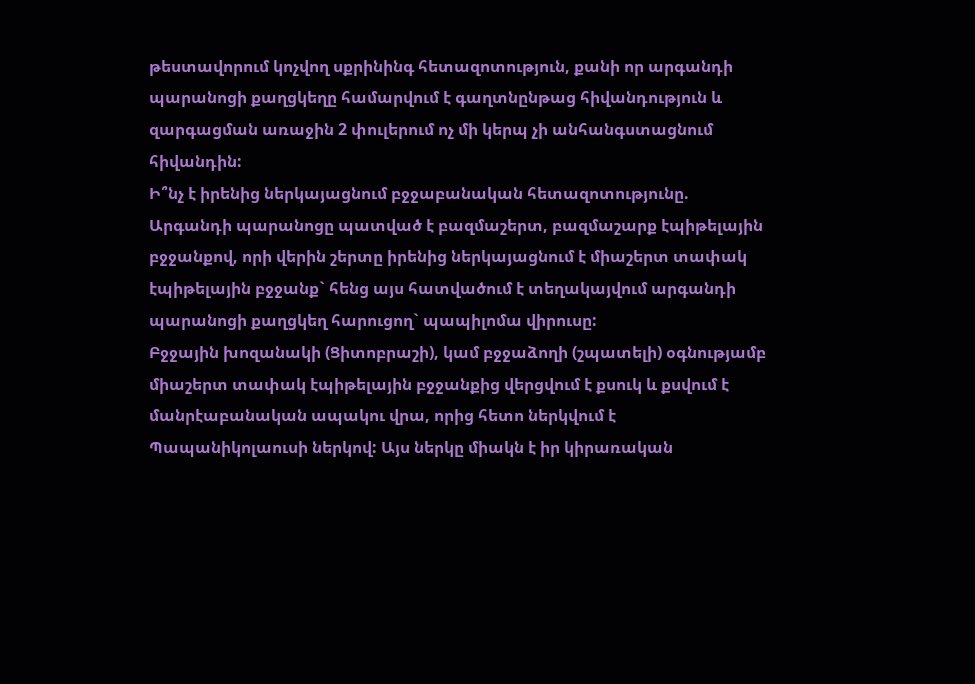թեստավորում կոչվող սքրինինգ հետազոտություն, քանի որ արգանդի պարանոցի քաղցկեղը համարվում է գաղտնընթաց հիվանդություն և զարգացման առաջին 2 փուլերում ոչ մի կերպ չի անհանգստացնում հիվանդին:
Ի՞նչ է իրենից ներկայացնում բջջաբանական հետազոտությունը.
Արգանդի պարանոցը պատված է բազմաշերտ, բազմաշարք էպիթելային բջջանքով, որի վերին շերտը իրենից ներկայացնում է միաշերտ տափակ էպիթելային բջջանք` հենց այս հատվածում է տեղակայվում արգանդի պարանոցի քաղցկեղ հարուցող` պապիլոմա վիրուսը:
Բջջային խոզանակի (Ցիտոբրաշի), կամ բջջաձողի (շպատելի) օգնությամբ միաշերտ տափակ էպիթելային բջջանքից վերցվում է քսուկ և քսվում է մանրէաբանական ապակու վրա, որից հետո ներկվում է Պապանիկոլաուսի ներկով: Այս ներկը միակն է իր կիրառական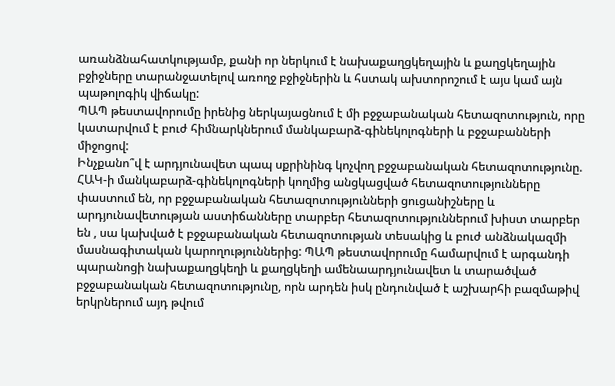առանձնահատկությամբ, քանի որ ներկում է նախաքաղցկեղային և քաղցկեղային բջիջները տարանջատելով առողջ բջիջներին և հստակ ախտորոշում է այս կամ այն պաթոլոգիկ վիճակը:
ՊԱՊ թեստավորումը իրենից ներկայացնում է մի բջջաբանական հետազոտություն, որը կատարվում է բուժ հիմնարկներում մանկաբարձ-գինեկոլոգների և բջջաբանների միջոցով:
Ինչքանո՞վ է արդյունավետ պապ սքրինինգ կոչվող բջջաբանական հետազոտությունը.
ՀԱԿ-ի մանկաբարձ-գինեկոլոգների կողմից անցկացված հետազոտությունները փաստում են, որ բջջաբանական հետազոտությունների ցուցանիշները և արդյունավետության աստիճանները տարբեր հետազոտություններում խիստ տարբեր են , սա կախված է բջջաբանական հետազոտության տեսակից և բուժ անձնակազմի մասնագիտական կարողություններից: ՊԱՊ թեստավորումը համարվում է արգանդի պարանոցի նախաքաղցկեղի և քաղցկեղի ամենաարդյունավետ և տարածված բջջաբանական հետազոտությունը, որն արդեն իսկ ընդունված է աշխարհի բազմաթիվ երկրներում այդ թվում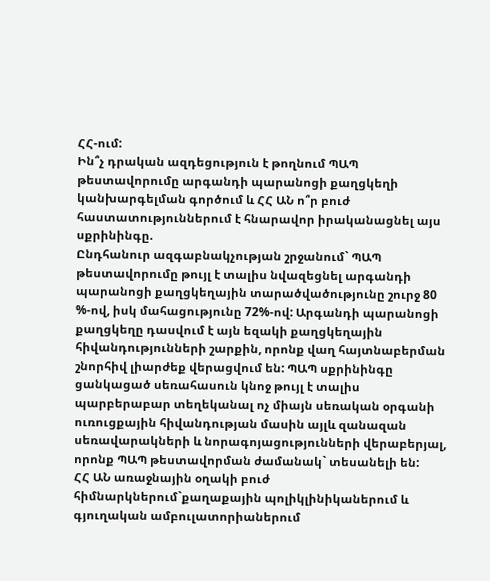ՀՀ-ում:
Ին՞չ դրական ազդեցություն է թողնում ՊԱՊ թեստավորումը արգանդի պարանոցի քաղցկեղի կանխարգելման գործում և ՀՀ ԱՆ ո՞ր բուժ հաստատություններում է հնարավոր իրականացնել այս սքրինինգը.
Ընդհանուր ազգաբնակչության շրջանում` ՊԱՊ թեստավորումը թույլ է տալիս նվազեցնել արգանդի պարանոցի քաղցկեղային տարածվածությունը շուրջ 80 %-ով, իսկ մահացությունը 72%-ով: Արգանդի պարանոցի քաղցկեղը դասվում է այն եզակի քաղցկեղային հիվանդությունների շարքին, որոնք վաղ հայտնաբերման շնորհիվ լիարժեք վերացվում են: ՊԱՊ սքրինինգը ցանկացած սեռահասուն կնոջ թույլ է տալիս պարբերաբար տեղեկանալ ոչ միայն սեռական օրգանի ուռուցքային հիվանդության մասին այլև զանազան սեռավարակների և նորագոյացությունների վերաբերյալ, որոնք ՊԱՊ թեստավորման ժամանակ` տեսանելի են:
ՀՀ ԱՆ առաջնային օղակի բուժ հիմնարկներում`քաղաքային պոլիկլինիկաներում և գյուղական ամբուլատորիաներում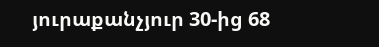յուրաքանչյուր 30-ից 68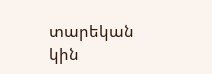տարեկան կին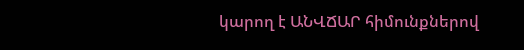կարող է ԱՆՎՃԱՐ հիմունքներով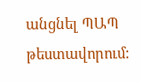անցնել ՊԱՊ թեստավորում: